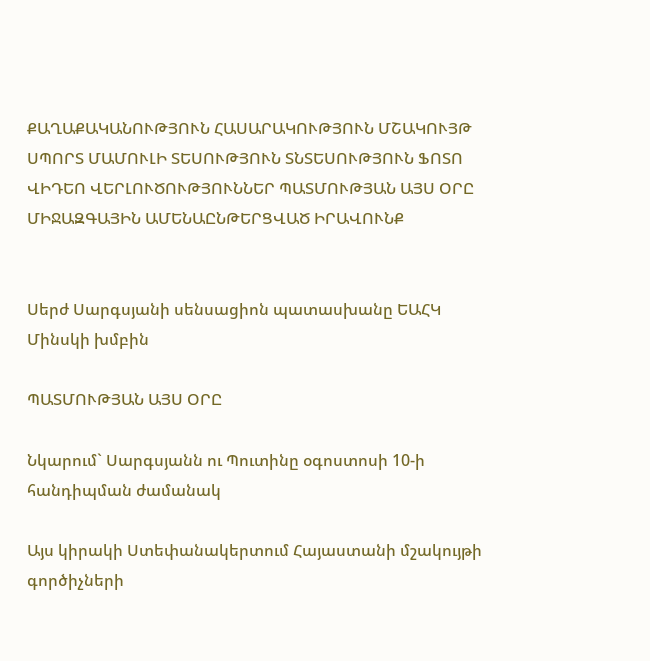ՔԱՂԱՔԱԿԱՆՈՒԹՅՈՒՆ ՀԱՍԱՐԱԿՈՒԹՅՈՒՆ ՄՇԱԿՈՒՅԹ ՍՊՈՐՏ ՄԱՄՈՒԼԻ ՏԵՍՈՒԹՅՈՒՆ ՏՆՏԵՍՈՒԹՅՈՒՆ ՖՈՏՈ ՎԻԴԵՈ ՎԵՐԼՈՒԾՈՒԹՅՈՒՆՆԵՐ ՊԱՏՄՈՒԹՅԱՆ ԱՅՍ ՕՐԸ ՄԻՋԱԶԳԱՅԻՆ ԱՄԵՆԱԸՆԹԵՐՑՎԱԾ ԻՐԱՎՈՒՆՔ


Սերժ Սարգսյանի սենսացիոն պատասխանը ԵԱՀԿ Մինսկի խմբին

ՊԱՏՄՈՒԹՅԱՆ ԱՅՍ ՕՐԸ

Նկարում` Սարգսյանն ու Պուտինը օգոստոսի 10-ի հանդիպման ժամանակ

Այս կիրակի Ստեփանակերտում Հայաստանի մշակույթի գործիչների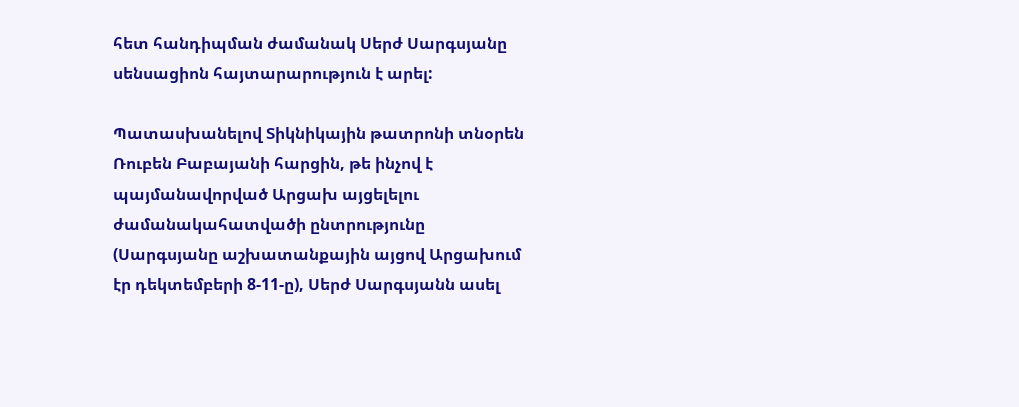հետ հանդիպման ժամանակ Սերժ Սարգսյանը սենսացիոն հայտարարություն է արել:

Պատասխանելով Տիկնիկային թատրոնի տնօրեն Ռուբեն Բաբայանի հարցին, թե ինչով է պայմանավորված Արցախ այցելելու ժամանակահատվածի ընտրությունը (Սարգսյանը աշխատանքային այցով Արցախում էր դեկտեմբերի 8-11-ը), Սերժ Սարգսյանն ասել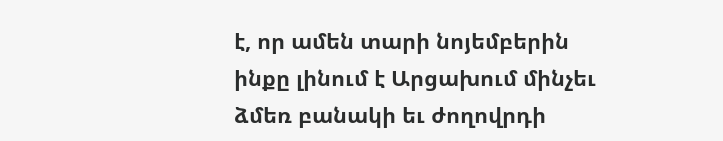է, որ ամեն տարի նոյեմբերին ինքը լինում է Արցախում մինչեւ ձմեռ բանակի եւ ժողովրդի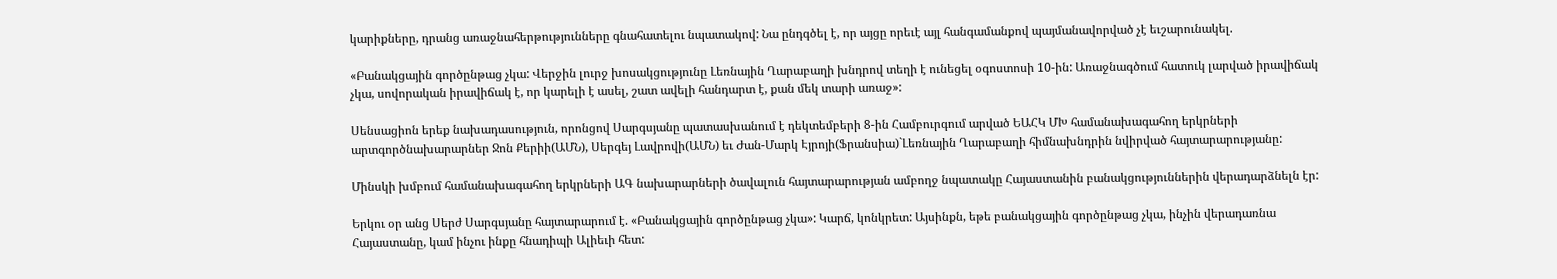կարիքները, դրանց առաջնահերթությունները գնահատելու նպատակով: Նա ընդգծել է, որ այցը որեւէ այլ հանգամանքով պայմանավորված չէ եւշարունակել.

«Բանակցային գործընթաց չկա: Վերջին լուրջ խոսակցությունը Լեռնային Ղարաբաղի խնդրով տեղի է ունեցել օգոստոսի 10-ին: Առաջնագծում հատուկ լարված իրավիճակ չկա, սովորական իրավիճակ է, որ կարելի է ասել, շատ ավելի հանդարտ է, քան մեկ տարի առաջ»:

Սենսացիոն երեք նախադասություն, որոնցով Սարգսյանը պատասխանում է դեկտեմբերի 8-ին Համբուրգում արված ԵԱՀԿ ՄԽ համանախագահող երկրների արտգործնախարարներ Ջոն Քերիի(ԱՄՆ), Սերգեյ Լավրովի(ԱՄՆ) եւ Ժան-Մարկ Էյրոյի(Ֆրանսիա)`Լեռնային Ղարաբաղի հիմնախնդրին նվիրված հայտարարությանը:

Մինսկի խմբում համանախագահող երկրների ԱԳ նախարարների ծավալուն հայտարարության ամբողջ նպատակը Հայաստանին բանակցություններին վերադարձնելն էր:

Երկու օր անց Սերժ Սարգսյանը հայտարարում է. «Բանակցային գործընթաց չկա»: Կարճ, կոնկրետ: Այսինքն, եթե բանակցային գործընթաց չկա, ինչին վերադառնա Հայաստանը, կամ ինչու ինքը հնադիպի Ալիեւի հետ: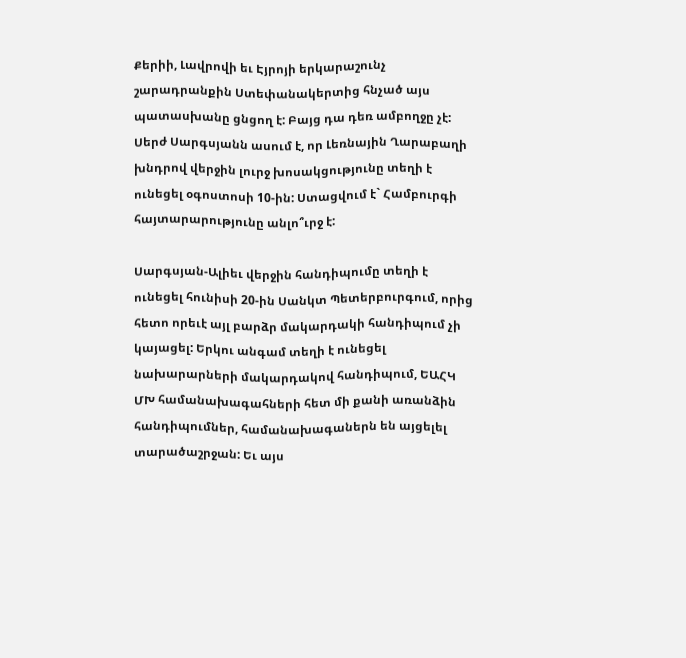Քերիի, Լավրովի եւ Էյրոյի երկարաշունչ շարադրանքին Ստեփանակերտից հնչած այս պատասխանը ցնցող է: Բայց դա դեռ ամբողջը չէ: Սերժ Սարգսյանն ասում է, որ Լեռնային Ղարաբաղի խնդրով վերջին լուրջ խոսակցությունը տեղի է ունեցել օգոստոսի 10-ին: Ստացվում է` Համբուրգի հայտարարությունը անլո՞ւրջ է:

Սարգսյան-Ալիեւ վերջին հանդիպումը տեղի է ունեցել հունիսի 20-ին Սանկտ Պետերբուրգում, որից հետո որեւէ այլ բարձր մակարդակի հանդիպում չի կայացել: Երկու անգամ տեղի է ունեցել նախարարների մակարդակով հանդիպում, ԵԱՀԿ ՄԽ համանախագահների հետ մի քանի առանձին հանդիպումներ, համանախագաներն են այցելել տարածաշրջան: Եւ այս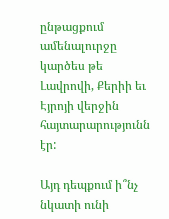ընթացքում ամենալուրջը կարծես թե Լավրովի, Քերիի եւ Էյրոյի վերջին հայտարարությունն էր:

Այդ դեպքում ի՞նչ նկատի ունի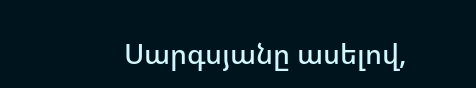Սարգսյանը ասելով,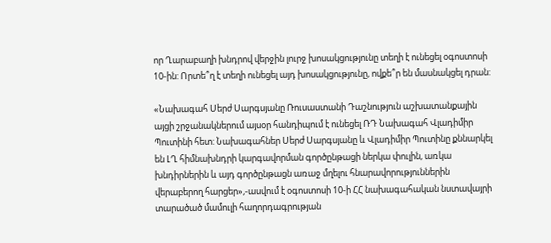որ Ղարաբաղի խնդրով վերջին լուրջ խոսակցությունը տեղի է ունեցել օգոստոսի 10-ին: Որտե՞ղ է տեղի ունեցել այդ խոսակցությունը, ովքե՞ր են մասնակցել դրան:

«Նախագահ Սերժ Սարգսյանը Ռուսաստանի Դաշնություն աշխատանքային այցի շրջանակներում այսօր հանդիպում է ունեցել ՌԴ Նախագահ Վլադիմիր Պուտինի հետ: Նախագահներ Սերժ Սարգսյանը և Վլադիմիր Պուտինը քննարկել են ԼՂ հիմնախնդրի կարգավորման գործընթացի ներկա փուլին, առկա խնդիրներին և այդ գործընթացն առաջ մղելու հնարավորություններին վերաբերող հարցեր»,-ասվում է օգոստոսի 10-ի ՀՀ նախագահական նստավայրի տարածած մամուլի հաղորդագրության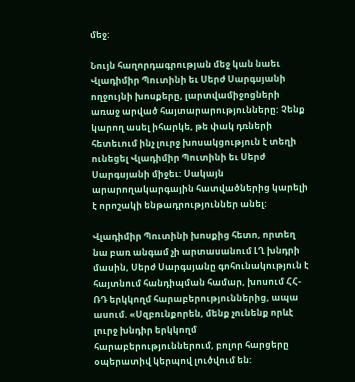մեջ:

Նույն հաղորդագրության մեջ կան նաեւ Վլադիմիր Պուտինի եւ Սերժ Սարգսյանի ողջույնի խոսքերը, լարտվամիջոցների առաջ արված հայտարարությունները: Չենք կարող ասել իհարկե, թե փակ դռների հետեւում ինչ լուրջ խոսակցություն է տեղի ունեցել Վլադիմիր Պուտինի եւ Սերժ Սարգսյանի միջեւ: Սակայն արարողակարգային հատվածներից կարելի է որոշակի ենթադրություններ անել:

Վլադիմիր Պուտինի խոսքից հետո, որտեղ նա բառ անգամ չի արտասանում ԼՂ խնդրի մասին, Սերժ Սարգսյանը գոհունակություն է հայտնում հանդիպման համար, խոսում ՀՀ-ՌԴ երկկողմ հարաբերություններից, ապա ասում. «Սզբունքորեն, մենք չունենք որևէ լուրջ խնդիր երկկողմ հարաբերություններում, բոլոր հարցերը օպերատիվ կերպով լուծվում են: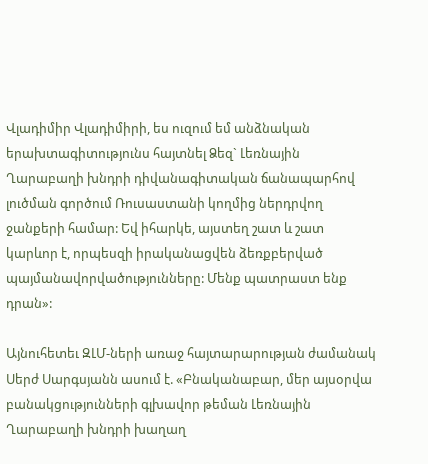Վլադիմիր Վլադիմիրի, ես ուզում եմ անձնական երախտագիտությունս հայտնել Ձեզ` Լեռնային Ղարաբաղի խնդրի դիվանագիտական ճանապարհով լուծման գործում Ռուսաստանի կողմից ներդրվող ջանքերի համար: Եվ իհարկե, այստեղ շատ և շատ կարևոր է, որպեսզի իրականացվեն ձեռքբերված պայմանավորվածությունները: Մենք պատրաստ ենք դրան»:

Այնուհետեւ ԶԼՄ-ների առաջ հայտարարության ժամանակ Սերժ Սարգսյանն ասում է. «Բնականաբար, մեր այսօրվա բանակցությունների գլխավոր թեման Լեռնային Ղարաբաղի խնդրի խաղաղ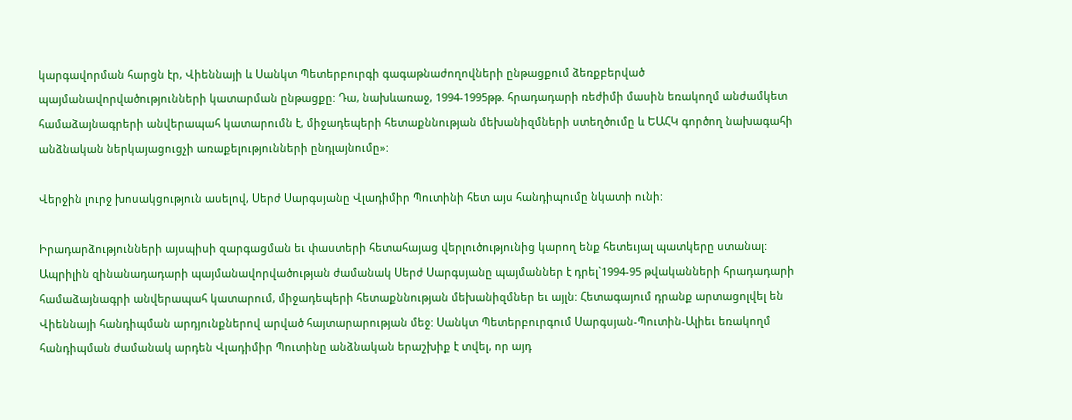կարգավորման հարցն էր, Վիեննայի և Սանկտ Պետերբուրգի գագաթնաժողովների ընթացքում ձեռքբերված պայմանավորվածությունների կատարման ընթացքը: Դա, նախևառաջ, 1994-1995թթ. հրադադարի ռեժիմի մասին եռակողմ անժամկետ համաձայնագրերի անվերապահ կատարումն է, միջադեպերի հետաքննության մեխանիզմների ստեղծումը և ԵԱՀԿ գործող նախագահի անձնական ներկայացուցչի առաքելությունների ընդլայնումը»:

Վերջին լուրջ խոսակցություն ասելով, Սերժ Սարգսյանը Վլադիմիր Պուտինի հետ այս հանդիպումը նկատի ունի:

Իրադարձությունների այսպիսի զարգացման եւ փաստերի հետահայաց վերլուծությունից կարող ենք հետեւյալ պատկերը ստանալ: Ապրիլին զինանադադարի պայմանավորվածության ժամանակ Սերժ Սարգսյանը պայմաններ է դրել`1994-95 թվականների հրադադարի համաձայնագրի անվերապահ կատարում, միջադեպերի հետաքննության մեխանիզմներ եւ այլն: Հետագայում դրանք արտացոլվել են Վիեննայի հանդիպման արդյունքներով արված հայտարարության մեջ: Սանկտ Պետերբուրգում Սարգսյան-Պուտին-Ալիեւ եռակողմ հանդիպման ժամանակ արդեն Վլադիմիր Պուտինը անձնական երաշխիք է տվել, որ այդ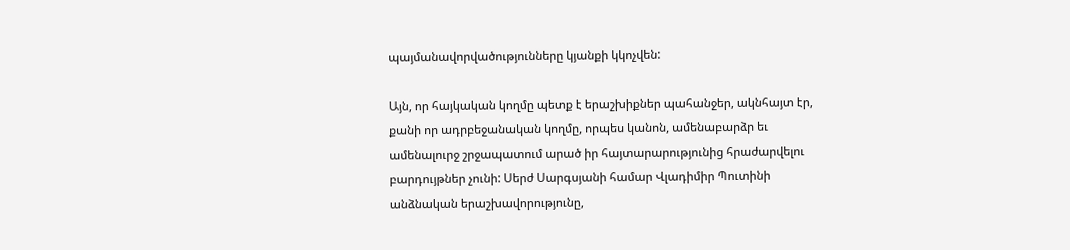պայմանավորվածությունները կյանքի կկոչվեն:

Այն, որ հայկական կողմը պետք է երաշխիքներ պահանջեր, ակնհայտ էր, քանի որ ադրբեջանական կողմը, որպես կանոն, ամենաբարձր եւ ամենալուրջ շրջապատում արած իր հայտարարությունից հրաժարվելու բարդույթներ չունի: Սերժ Սարգսյանի համար Վլադիմիր Պուտինի անձնական երաշխավորությունը,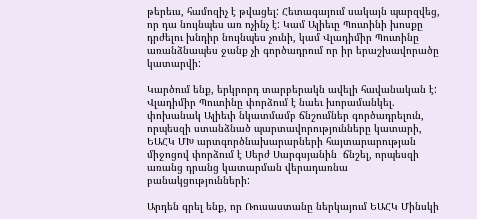թերեւս, համոզիչ է թվացել: Հետագայում սակայն պարզվեց, որ դա նույնպես առ ոչինչ է: Կամ Ալիեւը Պուտինի խոսքը դրժելու խնդիր նույնպես չունի, կամ Վլադիմիր Պուտինը առանձնապես ջանք չի գործադրում որ իր երաշխավորածը կատարվի:

Կարծում ենք, երկրորդ տարբերակն ավելի հավանական է: Վլադիմիր Պուտինը փորձում է նաեւ խորամանկել. փոխանակ Ալիեւի նկատմամբ ճնշումներ գործադրելուն, որպեսզի ստանձնած պարտավորությունները կատարի, ԵԱՀԿ ՄԽ արտգործնախարարների հայտարարության միջոցով փորձում է Սերժ Սարգսյանին  ճնշել, որպեսզի առանց դրանց կատարման վերադառնա բանակցությունների:

Արդեն գրել ենք, որ Ռուսաստանը ներկայում ԵԱՀԿ Մինսկի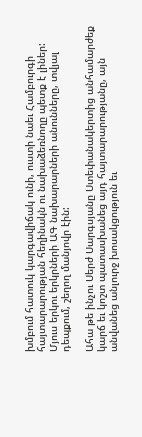խմբում հատուկ կարգավիճակ ունի, ուստի նաեւ Համբուրգի հայտարարության հեղինակն ու նախաձեռնողը պետք է լիներ: Մյուս երկու երկրների ԱԳ նախարարների անունները, տվյալ դեպքում, շեղող մանյովր էին:

Ահա թե ինչու Սերժ Սարգսյանը Ստեփանակերտից անհամարժեք կարճ եւ կոշտ պատասխանեց այդ հայտարարությանը, այն անվանեց անլուրջ խոսակցություն եւ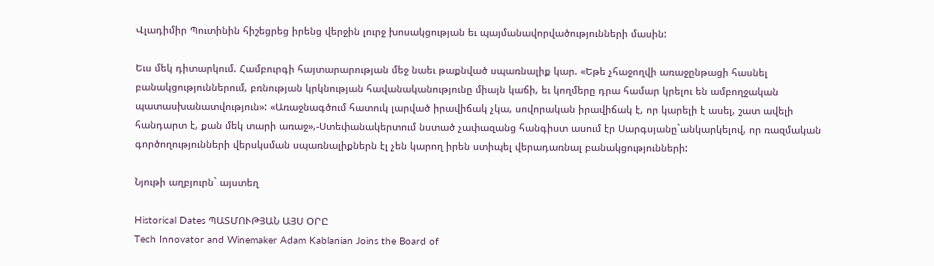Վլադիմիր Պուտինին հիշեցրեց իրենց վերջին լուրջ խոսակցության եւ պայմանավորվածությունների մասին:

Եւս մեկ դիտարկում. Համբուրգի հայտարարության մեջ նաեւ թաքնված սպառնալիք կար. «Եթե չհաջողվի առաջընթացի հասնել բանակցություններում, բռնության կրկնության հավանականությունը միայն կաճի, եւ կողմերը դրա համար կրելու են ամբողջական պատասխանատվություն»: «Առաջնագծում հատուկ լարված իրավիճակ չկա, սովորական իրավիճակ է, որ կարելի է ասել, շատ ավելի հանդարտ է, քան մեկ տարի առաջ»,-Ստեփանակերտում նստած չափազանց հանգիստ ասում էր Սարգսյանը`անկարկելով, որ ռազմական գործողությունների վերսկսման սպառնալիքներն էլ չեն կարող իրեն ստիպել վերադառնալ բանակցությունների:

Նյութի աղբյուրն` այստեղ

Historical Dates ՊԱՏՄՈՒԹՅԱՆ ԱՅՍ ՕՐԸ
Tech Innovator and Winemaker Adam Kablanian Joins the Board of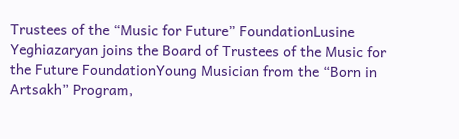Trustees of the “Music for Future” FoundationLusine Yeghiazaryan joins the Board of Trustees of the Music for the Future FoundationYoung Musician from the “Born in Artsakh” Program,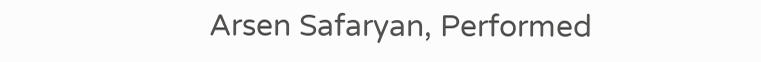Arsen Safaryan, Performed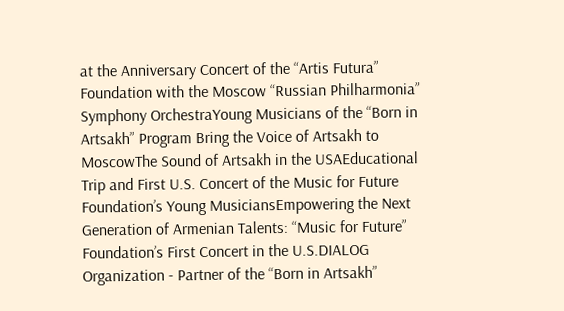at the Anniversary Concert of the “Artis Futura” Foundation with the Moscow “Russian Philharmonia” Symphony OrchestraYoung Musicians of the “Born in Artsakh” Program Bring the Voice of Artsakh to MoscowThe Sound of Artsakh in the USAEducational Trip and First U.S. Concert of the Music for Future Foundation’s Young MusiciansEmpowering the Next Generation of Armenian Talents: “Music for Future” Foundation’s First Concert in the U.S.DIALOG Organization - Partner of the “Born in Artsakh”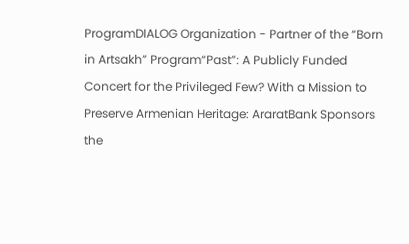ProgramDIALOG Organization - Partner of the “Born in Artsakh” Program“Past”: A Publicly Funded Concert for the Privileged Few? With a Mission to Preserve Armenian Heritage: AraratBank Sponsors the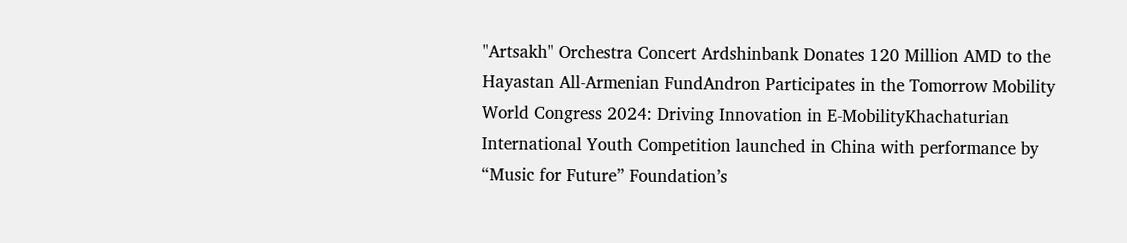"Artsakh" Orchestra Concert Ardshinbank Donates 120 Million AMD to the Hayastan All-Armenian FundAndron Participates in the Tomorrow Mobility World Congress 2024: Driving Innovation in E-MobilityKhachaturian International Youth Competition launched in China with performance by “Music for Future” Foundation’s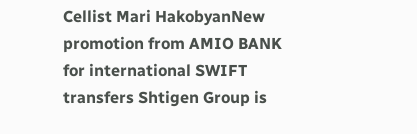Cellist Mari HakobyanNew promotion from AMIO BANK for international SWIFT transfers Shtigen Group is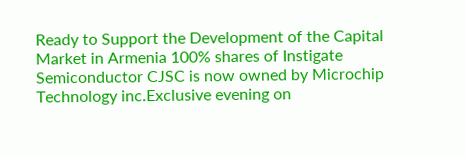Ready to Support the Development of the Capital Market in Armenia 100% shares of Instigate Semiconductor CJSC is now owned by Microchip Technology inc.Exclusive evening on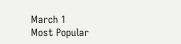March 1
Most Popular